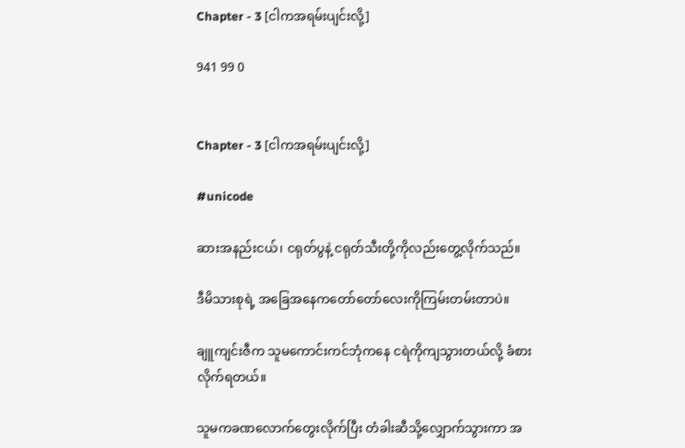Chapter - 3 [ငါကအရမ်းပျင်းလို့]

941 99 0


Chapter - 3 [ငါကအရမ်းပျင်းလို့]

#unicode

ဆားအနည်းငယ်၊ ငရုတ်ပွနဲ့ ငရုတ်သီးတို့ကိုလည်းတွေ့လိုက်သည်။

ဒီမိသားစုရဲ့ အခြေအနေကတော်တော်လေးကိုကြမ်းတမ်းတာပဲ။

ချူကျင်းဇီက သူမကောင်းကင်ဘုံကနေ ငရဲကိုကျသွားတယ်လို့ ခံစားလိုက်ရတယ်။

သူမကခဏလောက်တွေးလိုက်ပြီး တံခါးဆီသို့လျှောက်သွားကာ အ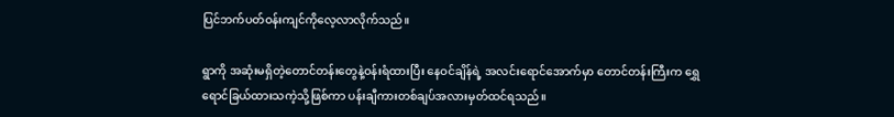ပြင်ဘက်ပတ်ဝန်းကျင်ကိုလေ့လာလိုက်သည်။

ရွာကို အဆုံးမရှိတဲ့တောင်တန်းတွေနဲ့ဝန်းရံထားပြီး နေဝင်ချိန်ရဲ့ အလင်းရောင်အောက်မှာ တောင်တန်းကြီးက ရွှေရောင်ခြယ်ထားသကဲ့သို့ဖြစ်ကာ ပန်းချီကားတစ်ချပ်အလားမှတ်ထင်ရသည်။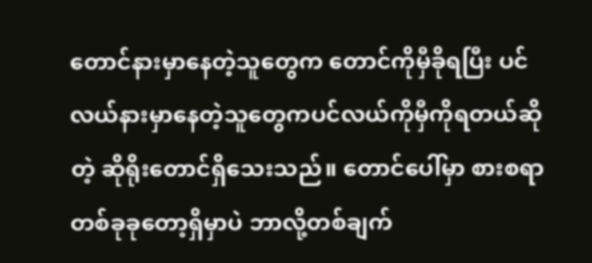တောင်နားမှာနေတဲ့သူတွေက တောင်ကိုမှီခိုရပြီး ပင်လယ်နားမှာနေတဲ့သူတွေကပင်လယ်ကိုမှီကိုရတယ်ဆိုတဲ့ ဆိုရိုးတောင်ရှိသေးသည်။ တောင်ပေါ်မှာ စားစရာတစ်ခုခုတော့ရှိမှာပဲ ဘာလို့တစ်ချက်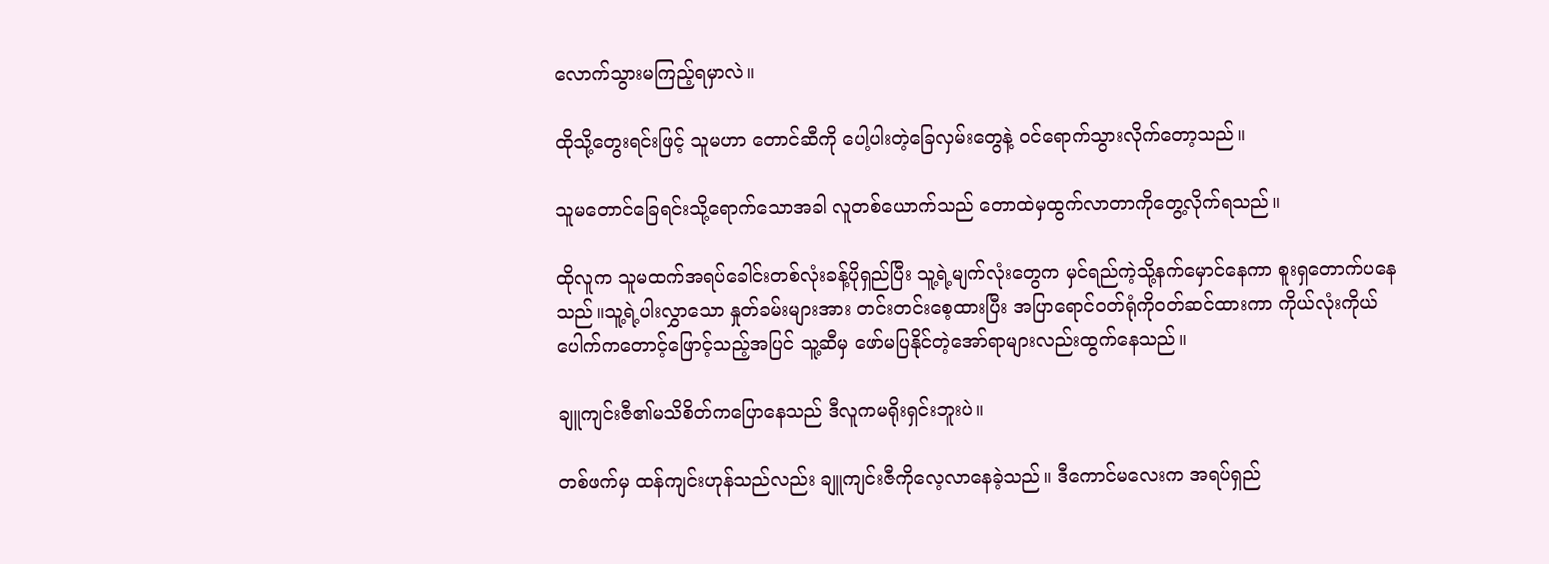လောက်သွားမကြည့်ရမှာလဲ။

ထိုသို့တွေးရင်းဖြင့် သူမဟာ တောင်ဆီကို ပေါ့ပါးတဲ့ခြေလှမ်းတွေနဲ့ ဝင်ရောက်သွားလိုက်တော့သည်။

သူမတောင်ခြေရင်းသို့ရောက်သောအခါ လူတစ်ယောက်သည် တောထဲမှထွက်လာတာကိုတွေ့လိုက်ရသည်။

ထိုလူက သူမထက်အရပ်ခေါင်းတစ်လုံးခန့်ပိုရှည်ပြီး သူ့ရဲ့မျက်လုံးတွေက မှင်ရည်ကဲ့သို့နက်မှောင်နေကာ စူးရှတောက်ပနေသည်။သူ့ရဲ့ပါးလွှာသော နှုတ်ခမ်းများအား တင်းတင်းစေ့ထားပြီး အပြာရောင်ဝတ်ရုံကိုဝတ်ဆင်ထားကာ ကိုယ်လုံးကိုယ်ပေါက်ကတောင့်ဖြောင့်သည့်အပြင် သူ့ဆီမှ ဖော်မပြနိုင်တဲ့အော်ရာများလည်းထွက်နေသည်။

ချူကျင်းဇီ၏မသိစိတ်ကပြောနေသည် ဒီလူကမရိုးရှင်းဘူးပဲ။

တစ်ဖက်မှ ထန်ကျင်းဟုန်သည်လည်း ချူကျင်းဇီကိုလေ့လာနေခဲ့သည်။ ဒီကောင်မလေးက အရပ်ရှည်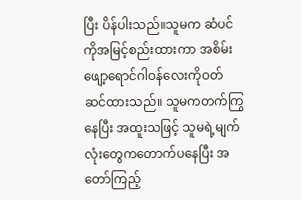ပြီး ပိန်ပါးသည်။သူမက ဆံပင်ကိုအမြင့်စည်းထားကာ အစိမ်းဖျော့ရောင်ဂါဝန်လေးကိုဝတ်ဆင်ထားသည်။ သူမကတက်ကြွနေပြီး အထူးသဖြင့် သူမရဲ့မျက်လုံးတွေကတောက်ပနေပြီး အတော်ကြည့်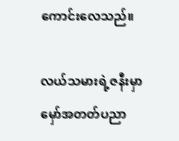ကောင်းလေသည်။

လယ်သမားရဲ့ဇနီးမှာ မှော်အတတ်ပညာ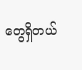တွေရှိတယ်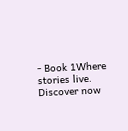- Book 1Where stories live. Discover now